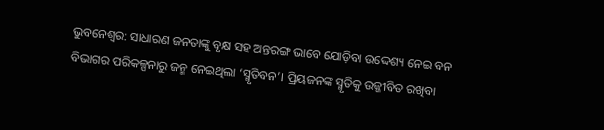ଭୁବନେଶ୍ବର: ସାଧାରଣ ଜନତାଙ୍କୁ ବୃକ୍ଷ ସହ ଅନ୍ତରଙ୍ଗ ଭାବେ ଯୋଡ଼ିବା ଉଦ୍ଦେଶ୍ୟ ନେଇ ବନ ବିଭାଗର ପରିକଳ୍ପନାରୁ ଜନ୍ମ ନେଇଥିଲା ‘ସ୍ମୃତିବନ’। ପ୍ରିୟଜନଙ୍କ ସ୍ମୃତିକୁ ଉଜ୍ଜୀବିତ ରଖିବା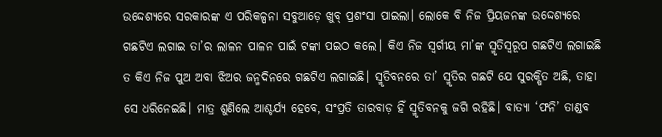ଉଦ୍ଦେଶ୍ୟରେ ସରକାରଙ୍କ ଏ ପରିକଳ୍ପନା ସବୁଆଡ଼େ ଖୁବ୍ ପ୍ରଶଂସା ପାଇଲା। ଲୋକେ ବି ନିଜ ପ୍ରିୟଜନଙ୍କ ଉଦ୍ଦେଶ୍ୟରେ ଗଛଟିଏ ଲଗାଇ ତା’ର ଲାଳନ ପାଳନ ପାଇଁ ଟଙ୍କା ପଇଠ କଲେ। କିଏ ନିଜ ସ୍ବର୍ଗୀୟ ମା’ଙ୍କ ସ୍ମୃତିସ୍ବରୂପ ଗଛଟିଏ ଲଗାଇଛି ତ କିଏ ନିଜ ପୁଅ ଅବା ଝିଅର ଜନ୍ମଦିନରେ ଗଛଟିଏ ଲଗାଇଛି। ସ୍ମୃତିବନରେ ତା’ ସ୍ମୃତିର ଗଛଟି ଯେ ସୁରକ୍ଷିତ ଅଛି, ତାହା ସେ ଧରିନେଇଛି। ମାତ୍ର ଶୁଣିଲେ ଆଶ୍ଚର୍ଯ୍ୟ ହେବେ, ସଂପ୍ରତି ତାରବାଡ଼ ହିଁ ସ୍ମୃତିବନକୁ ଜଗି ରହିଛି। ବାତ୍ୟା ‘ଫନି’ ତାଣ୍ଡବ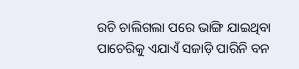ରଚି ଚାଲିଗଲା ପରେ ଭାଙ୍ଗି ଯାଇଥିବା ପାଚେରିକୁ ଏଯାଏଁ ସଜାଡ଼ି ପାରିନି ବନ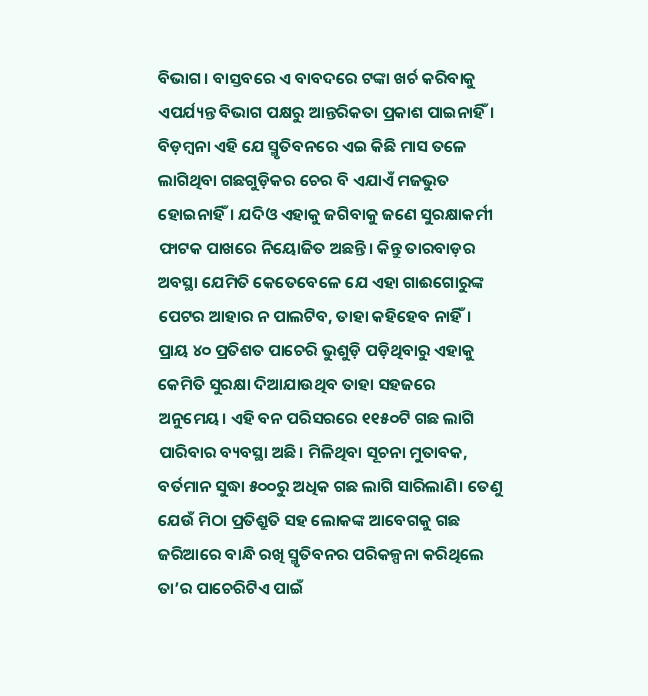ବିଭାଗ। ବାସ୍ତବରେ ଏ ବାବଦରେ ଟଙ୍କା ଖର୍ଚ କରିବାକୁ ଏପର୍ଯ୍ୟନ୍ତ ବିଭାଗ ପକ୍ଷରୁ ଆନ୍ତରିକତା ପ୍ରକାଶ ପାଇନାହିଁ। ବିଡ଼ମ୍ବନା ଏହି ଯେ ସ୍ମୃତିବନରେ ଏଇ କିଛି ମାସ ତଳେ ଲାଗିଥିବା ଗଛଗୁଡ଼ିକର ଚେର ବି ଏଯାଏଁ ମଜଭୁତ ହୋଇନାହିଁ। ଯଦିଓ ଏହାକୁ ଜଗିବାକୁ ଜଣେ ସୁରକ୍ଷାକର୍ମୀ ଫାଟକ ପାଖରେ ନିୟୋଜିତ ଅଛନ୍ତି। କିନ୍ତୁ ତାରବାଡ଼ର ଅବସ୍ଥା ଯେମିତି କେତେବେଳେ ଯେ ଏହା ଗାଈଗୋରୁଙ୍କ ପେଟର ଆହାର ନ ପାଲଟିବ, ତାହା କହିହେବ ନାହିଁ।
ପ୍ରାୟ ୪୦ ପ୍ରତିଶତ ପାଚେରି ଭୁଶୁଡ଼ି ପଡ଼ିଥିବାରୁ ଏହାକୁ କେମିତି ସୁରକ୍ଷା ଦିଆଯାଉଥିବ ତାହା ସହଜରେ ଅନୁମେୟ। ଏହି ବନ ପରିସରରେ ୧୧୫୦ଟି ଗଛ ଲାଗି ପାରିବାର ବ୍ୟବସ୍ଥା ଅଛି। ମିଳିଥିବା ସୂଚନା ମୁତାବକ, ବର୍ତମାନ ସୁଦ୍ଧା ୫୦୦ରୁ ଅଧିକ ଗଛ ଲାଗି ସାରିଲାଣି। ତେଣୁ ଯେଉଁ ମିଠା ପ୍ରତିଶ୍ରୁତି ସହ ଲୋକଙ୍କ ଆବେଗକୁ ଗଛ ଜରିଆରେ ବାନ୍ଧି ରଖି ସ୍ମୃତିବନର ପରିକଳ୍ପନା କରିଥିଲେ ତା’ର ପାଚେରିଟିଏ ପାଇଁ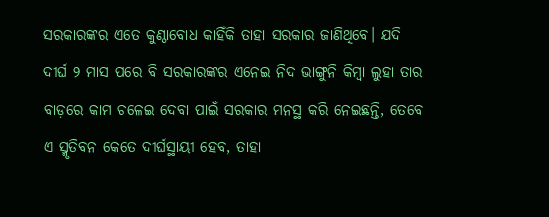ସରକାରଙ୍କର ଏତେ କୁଣ୍ଠାବୋଧ କାହିଁକି ତାହା ସରକାର ଜାଣିଥିବେ। ଯଦି ଦୀର୍ଘ ୨ ମାସ ପରେ ବି ସରକାରଙ୍କର ଏନେଇ ନିଦ ଭାଙ୍ଗୁନି କିମ୍ବା ଲୁହା ତାର ବାଡ଼ରେ କାମ ଚଳେଇ ଦେବା ପାଇଁ ସରକାର ମନସ୍ଥ କରି ନେଇଛନ୍ତି, ତେବେ ଏ ସ୍ମୃତିବନ କେତେ ଦୀର୍ଘସ୍ଥାୟୀ ହେବ, ତାହା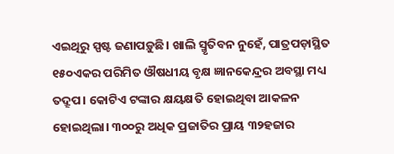ଏଇଥିରୁ ସ୍ପଷ୍ଟ ଜଣାପଡ଼ୁଛି। ଖାଲି ସ୍ମୃତିବନ ନୁହେଁ, ପାତ୍ରପଡ଼ାସ୍ଥିତ ୧୫୦ଏକର ପରିମିତ ଔଷଧୀୟ ବୃକ୍ଷ ଜ୍ଞାନକେନ୍ଦ୍ରର ଅବସ୍ଥା ମଧ୍ୟ ତଦ୍ରୂପ। କୋଟିଏ ଟଙ୍କାର କ୍ଷୟକ୍ଷତି ହୋଇଥିବା ଆକଳନ ହୋଇଥିଲା। ୩୦୦ରୁ ଅଧିକ ପ୍ରଜାତିର ପ୍ରାୟ ୩୨ହଜାର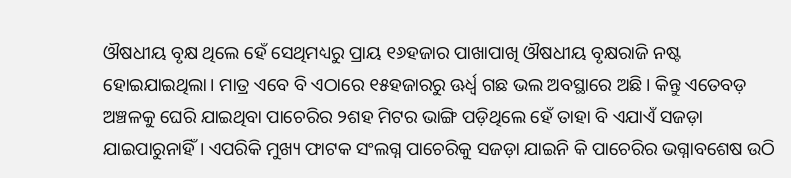ଔଷଧୀୟ ବୃକ୍ଷ ଥିଲେ ହେଁ ସେଥିମଧ୍ୟରୁ ପ୍ରାୟ ୧୬ହଜାର ପାଖାପାଖି ଔଷଧୀୟ ବୃକ୍ଷରାଜି ନଷ୍ଟ ହୋଇଯାଇଥିଲା। ମାତ୍ର ଏବେ ବି ଏଠାରେ ୧୫ହଜାରରୁ ଊର୍ଧ୍ବ ଗଛ ଭଲ ଅବସ୍ଥାରେ ଅଛି। କିନ୍ତୁ ଏତେବଡ଼ ଅଞ୍ଚଳକୁ ଘେରି ଯାଇଥିବା ପାଚେରିର ୨ଶହ ମିଟର ଭାଙ୍ଗି ପଡ଼ିଥିଲେ ହେଁ ତାହା ବି ଏଯାଏଁ ସଜଡ଼ା ଯାଇପାରୁନାହିଁ। ଏପରିକି ମୁଖ୍ୟ ଫାଟକ ସଂଲଗ୍ନ ପାଚେରିକୁ ସଜଡ଼ା ଯାଇନି କି ପାଚେରିର ଭଗ୍ନାବଶେଷ ଉଠି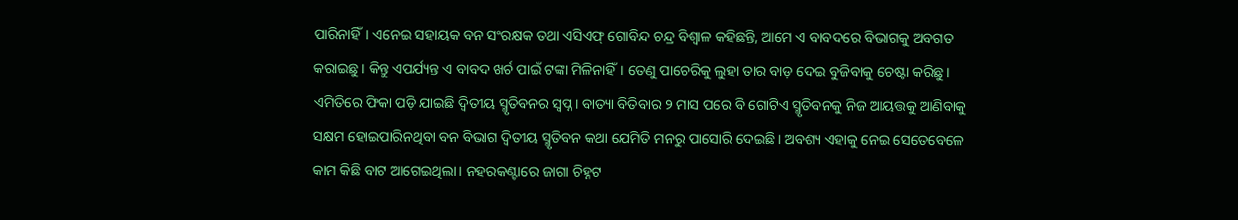ପାରିନାହିଁ। ଏନେଇ ସହାୟକ ବନ ସଂରକ୍ଷକ ତଥା ଏସିଏଫ୍ ଗୋବିନ୍ଦ ଚନ୍ଦ୍ର ବିଶ୍ବାଳ କହିଛନ୍ତି, ଆମେ ଏ ବାବଦରେ ବିଭାଗକୁ ଅବଗତ କରାଇଛୁ। କିନ୍ତୁ ଏପର୍ଯ୍ୟନ୍ତ ଏ ବାବଦ ଖର୍ଚ ପାଇଁ ଟଙ୍କା ମିଳିନାହିଁ। ତେଣୁ ପାଚେରିକୁ ଲୁହା ତାର ବାଡ଼ ଦେଇ ବୁଜିବାକୁ ଚେଷ୍ଟା କରିଛୁ। ଏମିତିରେ ଫିକା ପଡ଼ି ଯାଇଛି ଦ୍ବିତୀୟ ସ୍ମୃତିବନର ସ୍ବପ୍ନ। ବାତ୍ୟା ବିତିବାର ୨ ମାସ ପରେ ବି ଗୋଟିଏ ସ୍ମୃତିବନକୁ ନିଜ ଆୟତ୍ତକୁ ଆଣିବାକୁ ସକ୍ଷମ ହୋଇପାରିନଥିବା ବନ ବିଭାଗ ଦ୍ବିତୀୟ ସ୍ମୃତିବନ କଥା ଯେମିତି ମନରୁ ପାସୋରି ଦେଇଛି। ଅବଶ୍ୟ ଏହାକୁ ନେଇ ସେତେବେଳେ କାମ କିଛି ବାଟ ଆଗେଇଥିଲା। ନହରକଣ୍ଟାରେ ଜାଗା ଚିହ୍ନଟ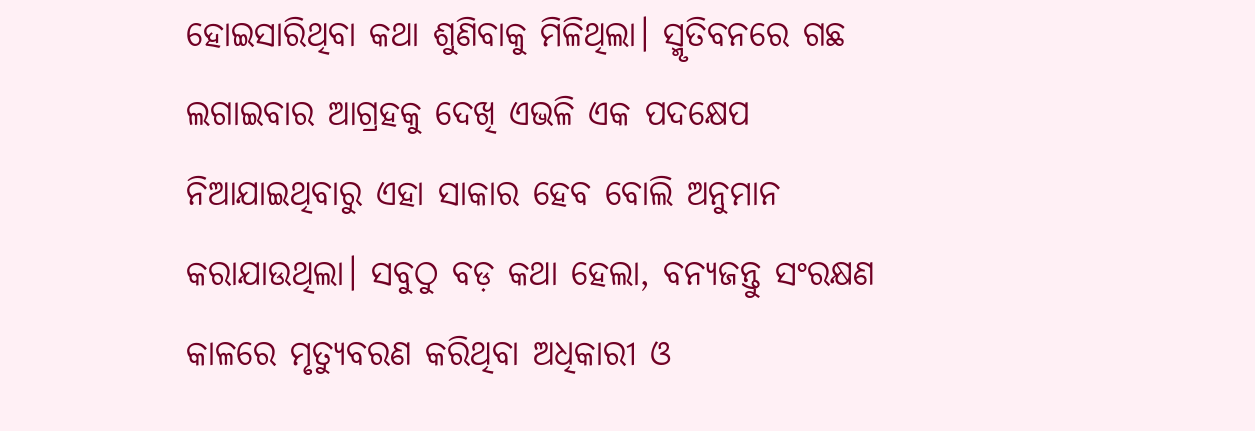ହୋଇସାରିଥିବା କଥା ଶୁଣିବାକୁ ମିଳିଥିଲା। ସ୍ମୃତିବନରେ ଗଛ ଲଗାଇବାର ଆଗ୍ରହକୁ ଦେଖି ଏଭଳି ଏକ ପଦକ୍ଷେପ ନିଆଯାଇଥିବାରୁ ଏହା ସାକାର ହେବ ବୋଲି ଅନୁମାନ କରାଯାଉଥିଲା। ସବୁଠୁ ବଡ଼ କଥା ହେଲା, ବନ୍ୟଜନ୍ତୁ ସଂରକ୍ଷଣ କାଳରେ ମୃତ୍ୟୁବରଣ କରିଥିବା ଅଧିକାରୀ ଓ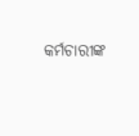କର୍ମଚାରୀଙ୍କ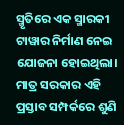ସ୍ମୃତିରେ ଏକ ସ୍ମାରକୀ ଟାୱାର ନିର୍ମାଣ ନେଇ ଯୋଜନା ହୋଇଥିଲା। ମାତ୍ର ସରକାର ଏହି ପ୍ରସ୍ତାବ ସମ୍ପର୍କରେ ଶୁଣି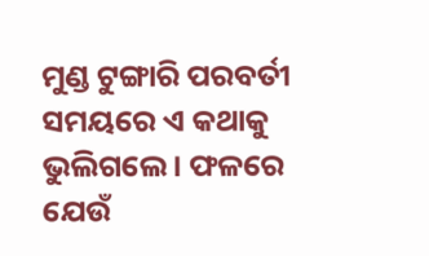ମୁଣ୍ଡ ଟୁଙ୍ଗାରି ପରବର୍ତୀ ସମୟରେ ଏ କଥାକୁ ଭୁଲିଗଲେ। ଫଳରେ ଯେଉଁ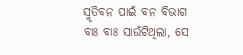ସ୍ମୃତିବନ ପାଇଁ ବନ ବିଭାଗ ବାଃ ବାଃ ସାଉଁଟିଥିଲା, ସେ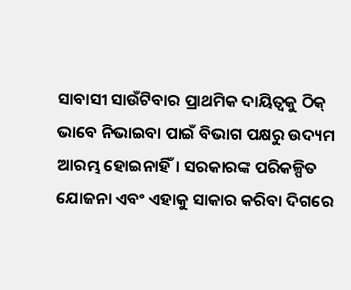ସାବାସୀ ସାଉଁଟିବାର ପ୍ରାଥମିକ ଦାୟିତ୍ବକୁ ଠିକ୍ ଭାବେ ନିଭାଇବା ପାଇଁ ବିଭାଗ ପକ୍ଷରୁ ଉଦ୍ୟମ ଆରମ୍ଭ ହୋଇନାହିଁ। ସରକାରଙ୍କ ପରିକଳ୍ପିତ ଯୋଜନା ଏବଂ ଏହାକୁ ସାକାର କରିବା ଦିଗରେ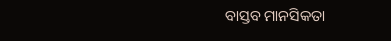ବାସ୍ତବ ମାନସିକତା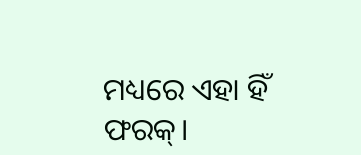ମଧ୍ୟରେ ଏହା ହିଁ ଫରକ୍।